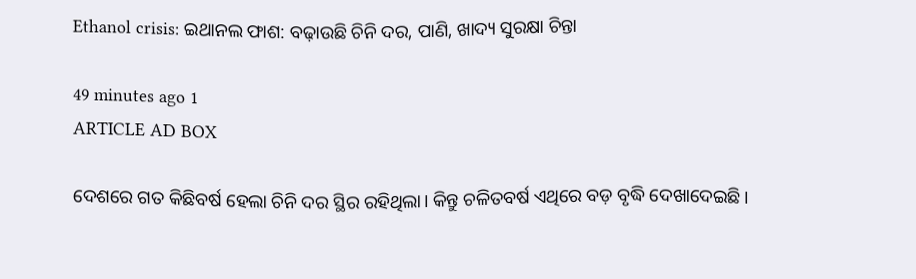Ethanol crisis: ଇଥାନଲ ଫାଶ: ବଢ଼ାଉଛି ଚିନି ଦର, ପାଣି, ଖାଦ୍ୟ ସୁରକ୍ଷା ଚିନ୍ତା

49 minutes ago 1
ARTICLE AD BOX

ଦେଶରେ ଗତ କିଛିବର୍ଷ ହେଲା ଚିନି ଦର ସ୍ଥିର ରହିଥିଲା। କିନ୍ତୁ ଚଳିତବର୍ଷ ଏଥିରେ ବଡ଼ ବୃଦ୍ଧି ଦେଖାଦେଇଛି।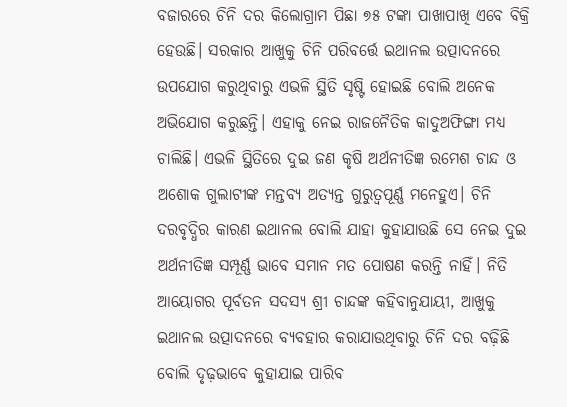ବଜାରରେ ଚିନି ଦର କିଲୋଗ୍ରାମ ପିଛା ୭୫ ଟଙ୍କା ପାଖାପାଖି ଏବେ ବିକ୍ରି ହେଉଛି। ସରକାର ଆଖୁକୁ ଚିନି ପରିବର୍ତ୍ତେ ଇଥାନଲ ଉତ୍ପାଦନରେ ଉପଯୋଗ କରୁଥିବାରୁ ଏଭଳି ସ୍ଥିତି ସୃଷ୍ଟି ହୋଇଛି ବୋଲି ଅନେକ ଅଭିଯୋଗ କରୁଛନ୍ତି। ଏହାକୁ ନେଇ ରାଜନୈତିକ କାଦୁଅଫିଙ୍ଗା ମଧ୍ୟ ଚାଲିଛି। ଏଭଳି ସ୍ଥିତିରେ ଦୁଇ ଜଣ କୃଷି ଅର୍ଥନୀତିଜ୍ଞ ରମେଶ ଚାନ୍ଦ ଓ ଅଶୋକ ଗୁଲାଟୀଙ୍କ ମନ୍ତବ୍ୟ ଅତ୍ୟନ୍ତ ଗୁରୁତ୍ବପୂର୍ଣ୍ଣ ମନେହୁଏ। ଚିନି ଦରବୃଦ୍ଧିର କାରଣ ଇଥାନଲ ବୋଲି ଯାହା କୁହାଯାଉଛି ସେ ନେଇ ଦୁଇ ଅର୍ଥନୀତିଜ୍ଞ ସମ୍ପୂର୍ଣ୍ଣ ଭାବେ ସମାନ ମତ ପୋଷଣ କରନ୍ତି ନାହିଁ। ନିତି ଆୟୋଗର ପୂର୍ବତନ ସଦସ୍ୟ ଶ୍ରୀ ଚାନ୍ଦଙ୍କ କହିବାନୁଯାୟୀ, ଆଖୁକୁ ଇଥାନଲ ଉତ୍ପାଦନରେ ବ୍ୟବହାର କରାଯାଉଥିବାରୁ ଚିନି ଦର ବଢ଼ିଛି ବୋଲି ଦୃଢ଼ଭାବେ କୁହାଯାଇ ପାରିବ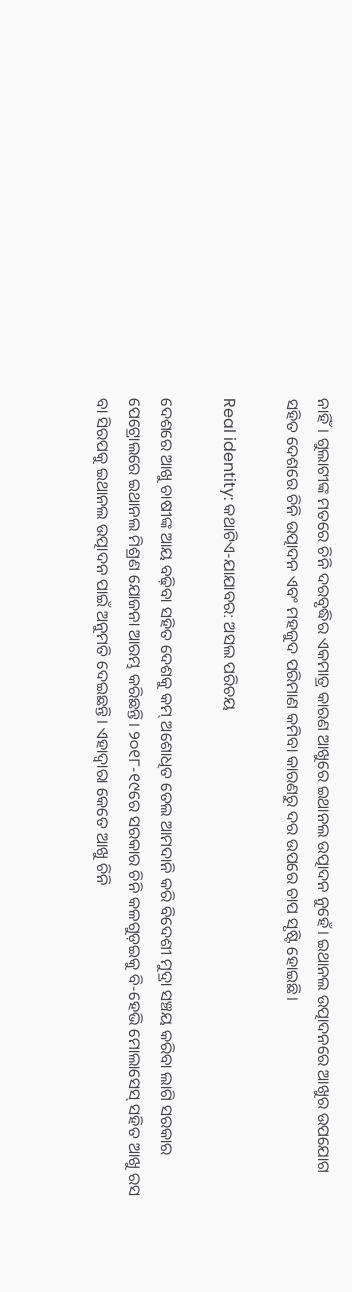ନାହିଁ। ଗୁଲାଟୀଙ୍କ ମତରେ ଚିନି ଦରବୃଦ୍ଧିର ଏକମାତ୍ର କାରଣ ଆଖୁରେ ଇଥାନଲ ଉତ୍ପାଦନ‌ ନୁହେଁ। ଇଥାନଲ ଉତ୍ପାଦନରେ ଆଖୁର ଉପଯୋଗ ସହିତ ଦେଶରେ ଚିନି ଉତ୍ପାଦନ ଏବଂ ମହଜୁଦ ପରିମାଣ କମିବା କାରଣରୁ ଦର ଉପରେ ଚାପ ସୃଷ୍ଟି ହୋଇଛି।

Real identity: କଥାଟିଏ-ଯାଯାବର: ଅସଲ ପରିଚୟ

ଦେଶରେ ଆଖୁ ଚାଷୀଙ୍କ ଆୟ ବଢ଼ିବା ସହିତ ଦେଶକୁ କମ୍‌ ଅଶୋଧିତ ତେଲ ଆମଦାନି କରି ବିଦେଶୀ ମୁଦ୍ରା ସଞ୍ଚୟ କରିବା ଲାଗି ସରକାର ପେଟ୍ରୋଲରେ ଇଥାନଲ ମିଶ୍ରଣ ଯୋଜନା ଆରମ୍ଭ କରିଛନ୍ତି। ୨୦୧୮-୧୯ରେ ସରକାର ଚିନି କଳଗୁଡ଼ଇକୁ ବି-ହେଭି ମୋଲାସେସ୍‌ ସହିତ ଆଖୁ ରସ ବା ସିରପକୁ ଇଥାନଲ ଉତ୍ପାଦନ ପାଇଁ ଅନୁମତି ଦେଇଛନ୍ତି। ଏହାଦ୍ବାରା କେତେ ଆଖୁ ଚିନି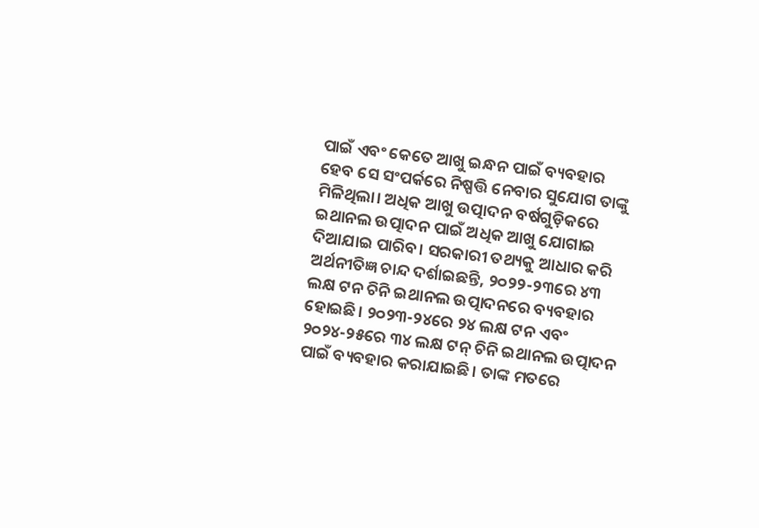ପାଇଁ ଏବଂ କେତେ ଆଖୁ ଇନ୍ଧନ ପାଇଁ ବ୍ୟବହାର ହେବ ସେ ସଂପର୍କରେ ନିଷ୍ପତ୍ତି ନେବାର ସୁଯୋଗ ତାଙ୍କୁ ମିଳିଥିଲା। ଅଧିକ ଆଖୁ ଉତ୍ପାଦନ ବର୍ଷଗୁଡ଼ିକରେ ଇଥାନଲ ଉତ୍ପାଦନ ପାଇଁ ଅଧିକ ଆଖୁ ଯୋଗାଇ ଦିଆଯାଇ ପାରିବ। ସରକାରୀ ତଥ୍ୟକୁ ଆଧାର କରି ଅର୍ଥନୀତିଜ୍ଞ ଚାନ୍ଦ ଦର୍ଶାଇଛନ୍ତି, ୨୦୨୨-୨୩ରେ ୪୩ ଲକ୍ଷ ଟନ ଚିନି ଇଥାନଲ ଉତ୍ପାଦନରେ ବ୍ୟବହାର ହୋଇଛି। ୨୦୨୩-୨୪ରେ ୨୪ ଲକ୍ଷ ଟନ ଏବଂ ୨୦୨୪-୨୫ରେ ୩୪ ଲକ୍ଷ ଟନ୍‌ ଚିନି ଇଥାନଲ ଉତ୍ପାଦନ ପାଇଁ ବ୍ୟବହାର କରାଯାଇଛି। ତାଙ୍କ ମତରେ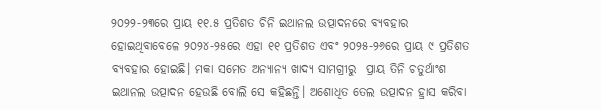୨୦୨୨-୨୩ରେ ପ୍ରାୟ ୧୧.୫ ପ୍ରତିଶତ ଚିନି ଇଥାନଲ ଉତ୍ପାଦନରେ ବ୍ୟବହାର ହୋଇଥିବାବେଳେ ୨୦୨୪-୨୫ରେ ଏହା ୧୧ ପ୍ରତିଶତ ଏବଂ ୨୦୨୫-୨୬ରେ ପ୍ରାୟ ୯ ପ୍ରତିଶତ ବ୍ୟବହାର ହୋଇଛି। ମକା ସମେତ ଅନ୍ୟାନ୍ୟ ଖାଦ୍ୟ ସାମଗ୍ରୀରୁ  ପ୍ରାୟ ତିନି ଚତୁର୍ଥାଂଶ ଇଥାନଲ ଉତ୍ପାଦନ ହେଉଛି ବୋଲି ସେ କହିଛନ୍ତି। ଅଶୋଧିତ ତେଲ ଉତ୍ପାଦନ ହ୍ରାସ କରିବା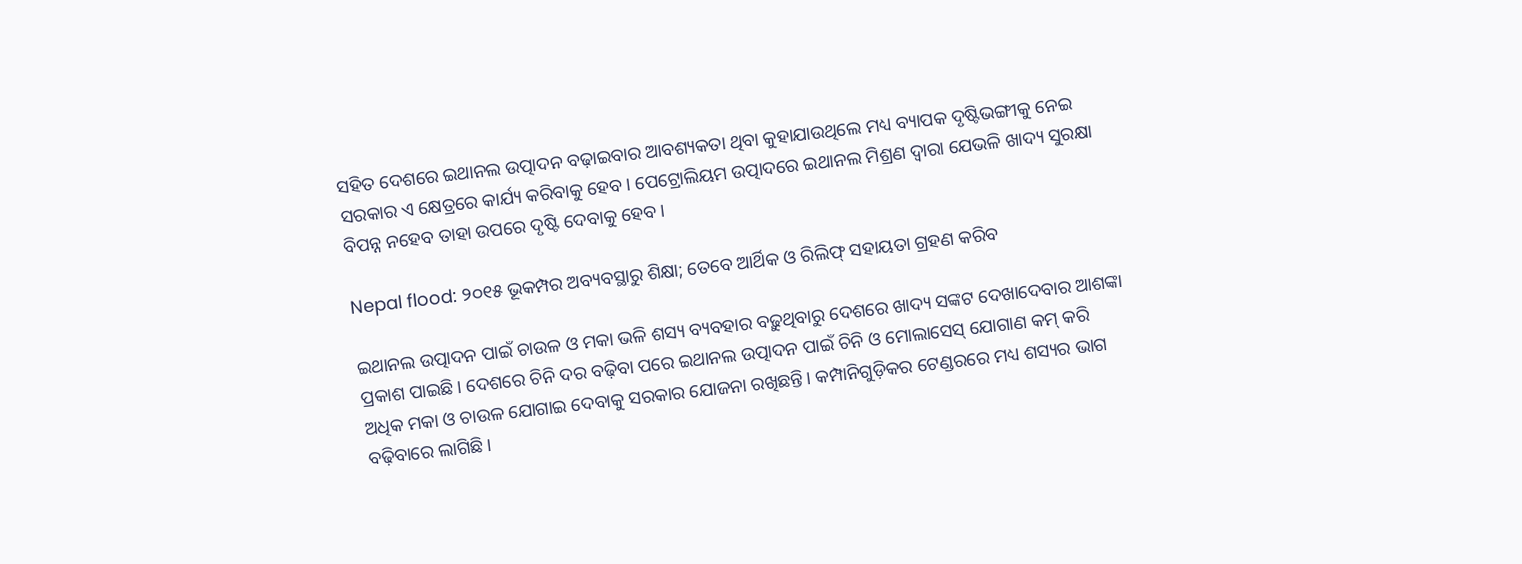ସହିତ ଦେଶରେ ଇଥାନଲ ଉତ୍ପାଦନ ବଢ଼ାଇବାର ଆବଶ୍ୟକତା ଥିବା କୁହାଯାଉଥିଲେ ମଧ୍ୟ ବ୍ୟାପକ ଦୃଷ୍ଟିଭଙ୍ଗୀକୁ ନେଇ ସରକାର ଏ କ୍ଷେତ୍ରରେ କାର୍ଯ୍ୟ କରିବାକୁ ହେବ। ପେଟ୍ରୋଲିୟମ ଉତ୍ପାଦରେ ଇଥାନଲ ମିଶ୍ରଣ ଦ୍ବାରା ଯେଭଳି ଖାଦ୍ୟ ସୁରକ୍ଷା ବିପନ୍ନ ‌ନହେବ ତାହା ଉପରେ ଦୃଷ୍ଟି ଦେବାକୁ ହେବ।

Nepal flood: ୨୦୧୫ ଭୂକମ୍ପର ଅବ୍ୟବସ୍ଥାରୁ ଶିକ୍ଷା; ତେବେ ଆର୍ଥିକ ଓ ରିଲିଫ୍‌ ସହାୟତା ଗ୍ରହଣ କରିବ

ଇଥାନଲ ଉତ୍ପାଦନ ପାଇଁ ଚାଉଳ ଓ ମକା ଭଳି ଶସ୍ୟ ବ୍ୟବହାର ବଢ଼ୁଥିବାରୁ ଦେଶରେ ଖାଦ୍ୟ ସଙ୍କଟ ଦେଖାଦେବାର ଆଶଙ୍କା ପ୍ରକାଶ ପାଇଛି। ଦେଶରେ ଚିନି ଦର ବଢ଼ିବା ପରେ ଇଥାନଲ ଉତ୍ପାଦନ ପାଇଁ ଚିନି ଓ ମୋଲାସେସ୍‌ ଯୋଗାଣ କମ୍‌ କରି ଅଧିକ ମକା ଓ ଚାଉଳ ଯୋଗାଇ ଦେବାକୁ ସରକାର ଯୋଜନା ରଖିଛନ୍ତି। କମ୍ପାନିଗୁଡ଼ିକର ଟେଣ୍ଡରରେ ମଧ୍ୟ ଶସ୍ୟର ଭାଗ ବଢ଼ିବାରେ ଲାଗିଛି।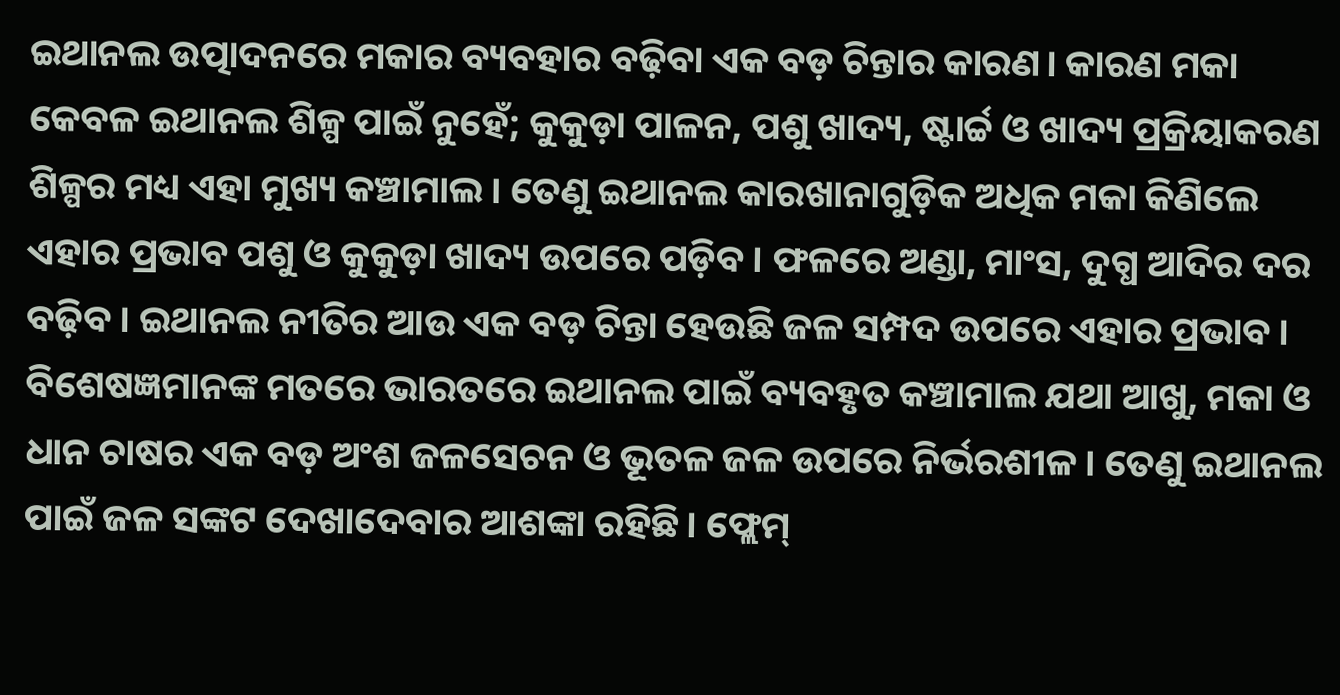ଇଥାନଲ ଉତ୍ପାଦନରେ ମକାର ବ୍ୟବହାର ବଢ଼ିବା ଏକ ବଡ଼ ଚିନ୍ତାର କାରଣ। କାରଣ ମକା କେବଳ ଇଥାନଲ ଶିଳ୍ପ ପାଇଁ ନୁହେଁ; କୁକୁଡ଼ା ପାଳନ, ପଶୁ ଖାଦ୍ୟ, ଷ୍ଟାର୍ଚ୍ଚ ଓ ଖାଦ୍ୟ ପ୍ରକ୍ରିୟାକରଣ ଶିଳ୍ପର ମଧ୍ୟ ଏହା ମୁଖ୍ୟ କଞ୍ଚାମାଲ। ତେଣୁ ଇଥାନଲ କାରଖାନାଗୁଡ଼ିକ ଅଧିକ ମକା କିଣିଲେ ଏହାର ପ୍ରଭାବ ପଶୁ ଓ କୁକୁଡ଼ା ଖାଦ୍ୟ ଉପରେ ପଡ଼ିବ। ଫଳରେ ଅଣ୍ଡା, ମାଂସ, ଦୁଗ୍ଧ ଆଦିର ଦର ବଢ଼ିବ। ଇଥାନଲ ନୀତିର ଆଉ ଏକ ବଡ଼ ଚିନ୍ତା ହେଉଛି ଜଳ ସମ୍ପଦ ଉପରେ ଏହାର ପ୍ରଭାବ। ବିଶେଷଜ୍ଞମାନଙ୍କ ମତରେ ଭାରତରେ ଇଥାନଲ ପାଇଁ ବ୍ୟବହୃତ କଞ୍ଚାମାଲ ଯଥା ଆଖୁ, ମକା ଓ ଧାନ ଚାଷର ଏକ ବଡ଼ ଅଂଶ ଜଳସେଚନ ଓ ଭୂତଳ ଜଳ ଉପରେ ନିର୍ଭରଶୀଳ। ତେଣୁ ଇଥାନଲ ପାଇଁ ଜଳ ସଙ୍କଟ ଦେଖାଦେବାର ଆଶଙ୍କା ରହିଛି। ଫ୍ଲେମ୍‌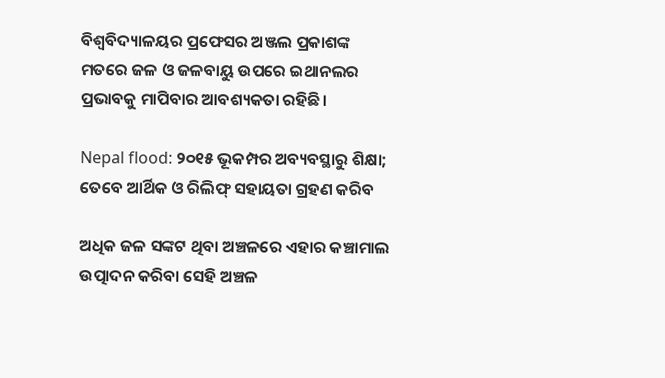ବିଶ୍ବବିଦ୍ୟାଳୟର ପ୍ରଫେସର ଅଞ୍ଜଲ ପ୍ରକାଶଙ୍କ ମତରେ ଜଳ ଓ ଜଳବାୟୁ ଉପରେ ଇଥାନଲର ପ୍ରଭାବକୁ ମାପିବାର ଆବଶ୍ୟକତା ରହିଛି।

Nepal flood: ୨୦୧୫ ଭୂକମ୍ପର ଅବ୍ୟବସ୍ଥାରୁ ଶିକ୍ଷା; ତେବେ ଆର୍ଥିକ ଓ ରିଲିଫ୍‌ ସହାୟତା ଗ୍ରହଣ କରିବ

ଅଧିକ ଜଳ ସଙ୍କଟ ଥିବା ଅଞ୍ଚଳରେ ଏହାର କଞ୍ଚାମାଲ ଉତ୍ପାଦନ କରିବା ସେହି ଅଞ୍ଚଳ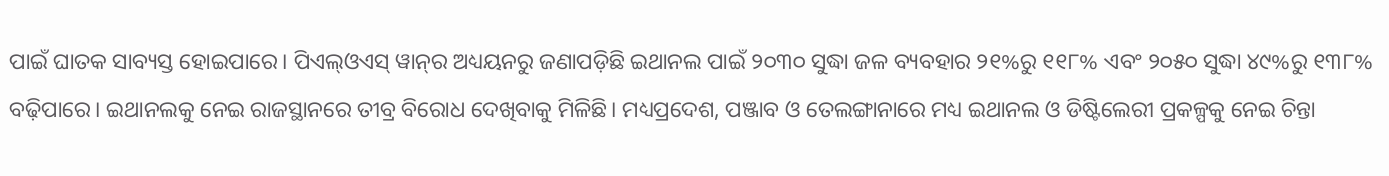ପାଇଁ ଘାତକ ସାବ୍ୟସ୍ତ ହୋଇପାରେ। ପିଏଲ୍‌ଓଏସ୍‌ ୱାନ୍‌ର ଅଧ୍ୟୟନରୁ ଜଣାପଡ଼ିଛି ଇଥାନଲ ପାଇଁ ୨୦୩୦ ସୁଦ୍ଧା ଜଳ ବ୍ୟବହାର ୨୧%ରୁ ୧୧୮% ଏବଂ ୨୦୫୦ ସୁଦ୍ଧା ୪୯%ରୁ ୧୩୮% ବଢ଼ିପାରେ। ଇଥାନଲକୁ ନେଇ ରାଜସ୍ଥାନରେ ତୀବ୍ର ବିରୋଧ ଦେଖିବାକୁ ମିଳିଛି। ମଧ୍ୟପ୍ରଦେଶ, ପଞ୍ଜାବ ଓ ତେଲଙ୍ଗାନାରେ ମଧ୍ୟ ଇଥାନଲ ଓ ଡିଷ୍ଟିଲେରୀ ପ୍ରକଳ୍ପକୁ ନେଇ ଚିନ୍ତା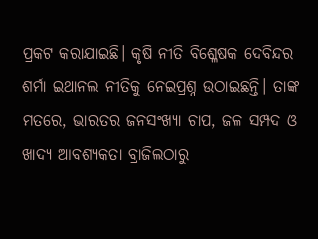ପ୍ରକଟ କରାଯାଇଛି। କୃଷି ନୀତି ବିଶ୍ଳେଷକ ଦେବିନ୍ଦର ଶର୍ମା ଇଥାନଲ ନୀତିକୁ ନେଇପ୍ରଶ୍ନ ଉଠାଇଛନ୍ତି। ତାଙ୍କ ମତରେ, ଭାରତର ଜନସଂଖ୍ୟା ଚାପ, ଜଳ ସମ୍ପଦ ଓ ଖାଦ୍ୟ ଆବଶ୍ୟକତା ବ୍ରାଜିଲଠାରୁ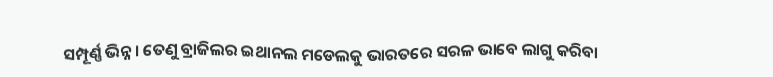ସମ୍ପୂର୍ଣ୍ଣ ଭିନ୍ନ। ତେଣୁ ବ୍ରାଜିଲର ଇଥାନଲ ମଡେଲକୁ ଭାରତରେ ସରଳ ଭାବେ ଲାଗୁ କରିବା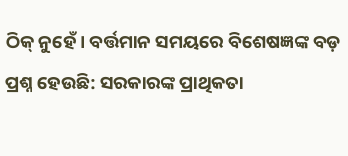ଠିକ୍ ନୁହେଁ। ବର୍ତ୍ତମାନ ସମୟରେ ବିଶେଷଜ୍ଞଙ୍କ ବଡ଼ ପ୍ରଶ୍ନ ହେଉଛି: ସରକାରଙ୍କ ପ୍ରାଥିକତା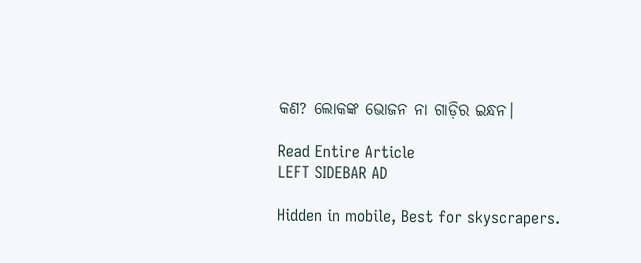କଣ? ଲୋକଙ୍କ ଭୋଜନ ନା ଗାଡ଼ିର ଇନ୍ଧନ।

Read Entire Article
LEFT SIDEBAR AD

Hidden in mobile, Best for skyscrapers.